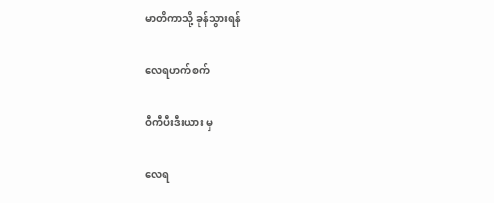မာတိကာသို့ ခုန်သွားရန်

လေရဟက်စက်

ဝီကီပီးဒီးယား မှ

လေရ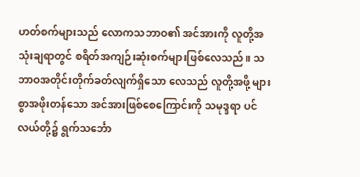ဟတ်စက်များသည် လောကသဘာဝ၏ အင်အားကို လူတို့အသုံးချရာတွင် စရိတ်အကျဉ်းဆုံးစက်များဖြစ်လေသည်။ သဘာဝအတိုင်းတိုက်ခတ်လျက်ရှိသော လေသည် လူတို့အဖို့ များစွာအဖိုးတန်သော အင်အားဖြစ်စေကြောင်းကို သမုဒ္ဒရာ ပင်လယ်တို့၌ ရွက်သင်္ဘော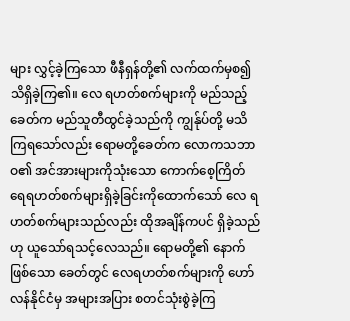များ လွှင့်ခဲ့ကြသော ဖီနီရှန်တို့၏ လက်ထက်မှစ၍ သိရှိခဲ့ကြ၏။ လေ ရဟတ်စက်များကို မည်သည့်ခေတ်က မည်သူတီထွင်ခဲ့သည်ကို ကျွန်ုပ်တို့ မသိကြရသော်လည်း ရောမတို့ခေတ်က လောကသဘာဝ၏ အင်အားများကိုသုံးသော ကောက်စေ့ကြိတ် ရေရဟတ်စက်များရှိခဲ့ခြင်းကိုထောက်သော် လေ ရဟတ်စက်များသည်လည်း ထိုအချိန်ကပင် ရှိခဲ့သည်ဟု ယူသော်ရသင့်လေသည်။ ရောမတို့၏ နောက်ဖြစ်သော ခေတ်တွင် လေရဟတ်စက်များကို ဟော်လန်နိုင်ငံမှ အများအပြား စတင်သုံးစွဲခဲ့ကြ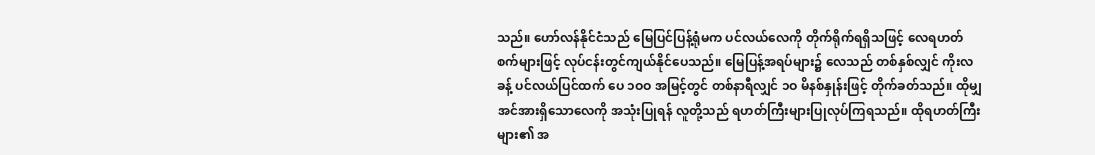သည်။ ဟော်လန်နိုင်ငံသည် မြေပြင်ပြန့်ရုံမက ပင်လယ်လေကို တိုက်ရိုက်ရရှိသဖြင့် လေရဟတ်စက်များဖြင့် လုပ်ငန်းတွင်ကျယ်နိုင်ပေသည်။ မြေပြန့်အရပ်များ၌ လေသည် တစ်နှစ်လျှင် ကိုးလခန့် ပင်လယ်ပြင်ထက် ပေ ၁ဝဝ အမြင့်တွင် တစ်နာရီလျှင် ၁ဝ မိနစ်နှုန်းဖြင့် တိုက်ခတ်သည်။ ထိုမျှ အင်အားရှိသောလေကို အသုံးပြုရန် လူတို့သည် ရဟတ်ကြီးများပြုလုပ်ကြရသည်။ ထိုရဟတ်ကြီး များ၏ အ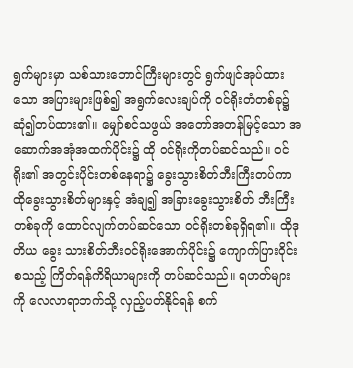ရွက်များမှာ သစ်သားဘောင်ကြီးများတွင် ရွက်ဖျင်အုပ်ထားသော အပြားများဖြစ်၍ အရွက်လေးချပ်ကို ဝင်ရိုးတံတစ်ခု၌ ဆုံ၍တပ်ထား၏။ မျှော်စင်သဖွယ် အတော်အတန်မြင့်သော အဆောက်အအုံအထက်ပိုင်း၌ ထို ဝင်ရိုးကိုတပ်ဆင်သည်။ ဝင်ရိုး၏ အတွင်းပိုင်းတစ်နေရာ၌ ခွေးသွားစိတ်ဘီးကြီးတပ်ကာ ထိုခွေးသွားစိတ်များနှင့် အံချ၍ အခြားခွေးသွားစိတ် ဘီးကြီးတစ်ခုကို ထောင်လျက်တပ်ဆင်သော ဝင်ရိုးတစ်ခုရှိရ၏။ ထိုဒုတိယ ခွေး သားစိတ်ဘီးဝင်ရိုးအောက်ပိုင်း၌ ကျောက်ပြားဝိုင်းစသည့် ကြိတ်ရန်ကိရိယာများကို တပ်ဆင်သည်။ ရဟတ်များကို လေလာရာဘက်သို့ လှည့်ပတ်နိုင်ရန် စက်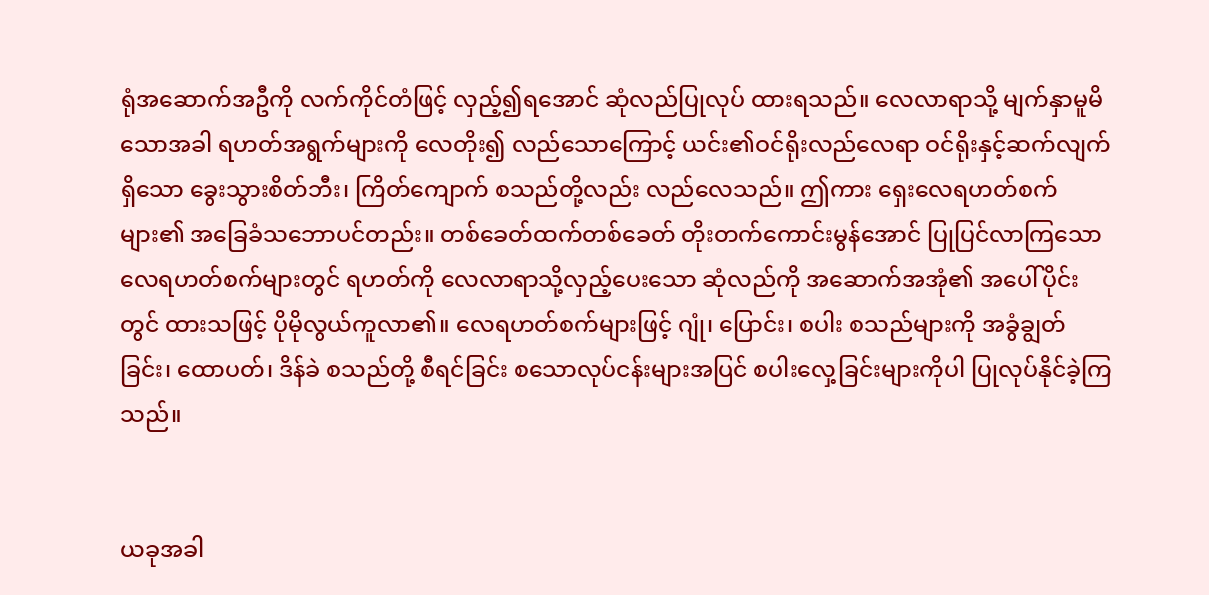ရုံအဆောက်အဦကို လက်ကိုင်တံဖြင့် လှည့်၍ရအောင် ဆုံလည်ပြုလုပ် ထားရသည်။ လေလာရာသို့ မျက်နှာမူမိသောအခါ ရဟတ်အရွက်များကို လေတိုး၍ လည်သောကြောင့် ယင်း၏ဝင်ရိုးလည်လေရာ ဝင်ရိုးနှင့်ဆက်လျက်ရှိသော ခွေးသွားစိတ်ဘီး၊ ကြိတ်ကျောက် စသည်တို့လည်း လည်လေသည်။ ဤကား ရှေးလေရဟတ်စက်များ၏ အခြေခံသဘောပင်တည်း။ တစ်ခေတ်ထက်တစ်ခေတ် တိုးတက်ကောင်းမွန်အောင် ပြုပြင်လာကြသော လေရဟတ်စက်များတွင် ရဟတ်ကို လေလာရာသို့လှည့်ပေးသော ဆုံလည်ကို အဆောက်အအုံ၏ အပေါ်ပိုင်းတွင် ထားသဖြင့် ပိုမိုလွယ်ကူလာ၏။ လေရဟတ်စက်များဖြင့် ဂျုံ၊ ပြောင်း၊ စပါး စသည်များကို အခွံချွတ် ခြင်း၊ ထောပတ်၊ ဒိန်ခဲ စသည်တို့ စီရင်ခြင်း စသောလုပ်ငန်းများအပြင် စပါးလှေ့ခြင်းများကိုပါ ပြုလုပ်နိုင်ခဲ့ကြသည်။


ယခုအခါ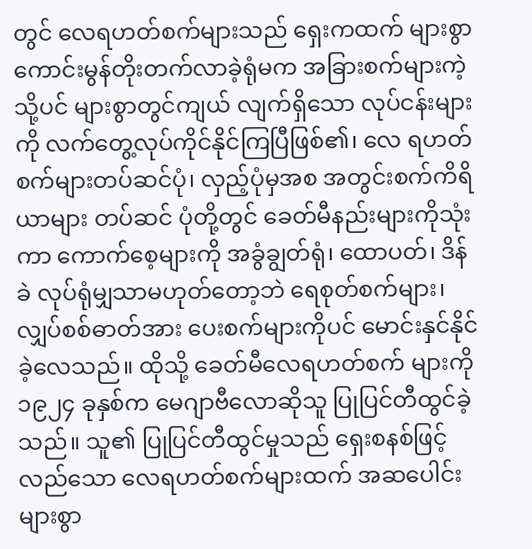တွင် လေရဟတ်စက်များသည် ရှေးကထက် များစွာ ကောင်းမွန်တိုးတက်လာခဲ့ရုံမက အခြားစက်များကဲ့သို့ပင် များစွာတွင်ကျယ် လျက်ရှိသော လုပ်ငန်းများကို လက်တွေ့လုပ်ကိုင်နိုင်ကြပြီဖြစ်၏၊ လေ ရဟတ်စက်များတပ်ဆင်ပုံ၊ လှည့်ပုံမှအစ အတွင်းစက်ကိရိယာများ တပ်ဆင် ပုံတို့တွင် ခေတ်မီနည်းများကိုသုံးကာ ကောက်စေ့များကို အခွံချွတ်ရုံ၊ ထောပတ်၊ ဒိန်ခဲ လုပ်ရုံမျှသာမဟုတ်တော့ဘဲ ရေစုတ်စက်များ၊ လျှပ်စစ်ဓာတ်အား ပေးစက်များကိုပင် မောင်းနှင်နိုင်ခဲ့လေသည်။ ထိုသို့ ခေတ်မီလေရဟတ်စက် များကို ၁၉၂၄ ခုနှစ်က မေဂျာဗီလောဆိုသူ ပြုပြင်တီထွင်ခဲ့သည်။ သူ၏ ပြုပြင်တီထွင်မှုသည် ရှေးစနစ်ဖြင့်လည်သော လေရဟတ်စက်များထက် အဆပေါင်းများစွာ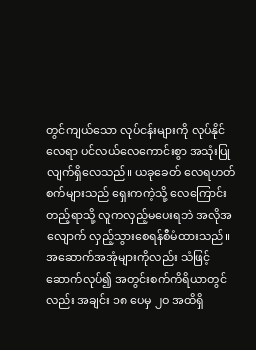တွင်ကျယ်သော လုပ်ငန်းများကို လုပ်နိုင်လေရာ ပင်လယ်လေကောင်းစွာ အသုံးပြုလျက်ရှိလေသည်။ ယခုခေတ် လေရဟတ်စက်များသည် ရှေးကကဲ့သို့ လေကြောင်းတည့်ရာသို့ လူကလှည့်မပေးရဘဲ အလိုအလျောက် လှည့်သွားစေရန်စီမံထားသည်။ အဆောက်အအုံများကိုလည်း သံဖြင့်ဆောက်လုပ်၍ အတွင်းစက်ကိရိယာတွင် လည်း အချင်း ၁၈ ပေမှ ၂ဝ အထိရှိ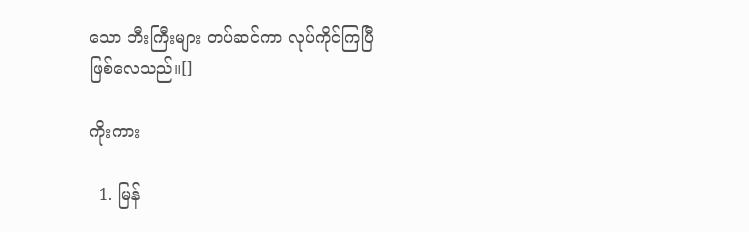သော ဘီးကြီးများ တပ်ဆင်ကာ လုပ်ကိုင်ကြပြီဖြစ်လေသည်။[]

ကိုးကား

  1. မြန်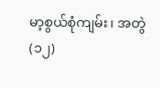မာ့စွယ်စုံကျမ်း၊ အတွဲ(၁၂)